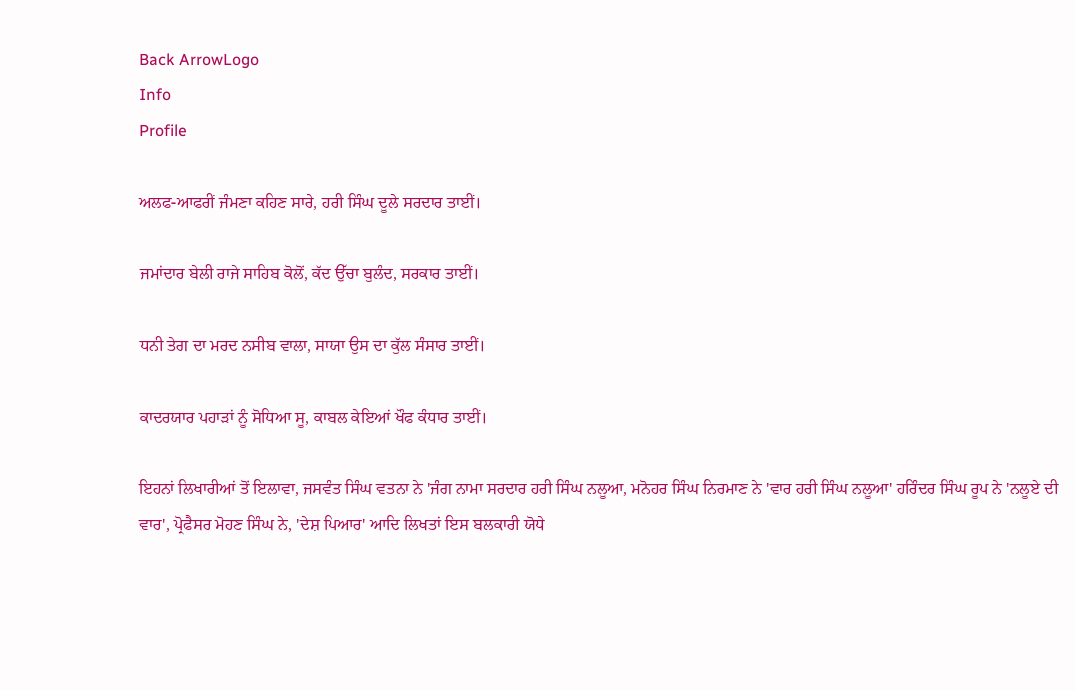Back ArrowLogo
Info
Profile

ਅਲਫ-ਆਫਰੀਂ ਜੰਮਣਾ ਕਹਿਣ ਸਾਰੇ, ਹਰੀ ਸਿੰਘ ਦੂਲੇ ਸਰਦਾਰ ਤਾਈਂ।

ਜਮਾਂਦਾਰ ਬੇਲੀ ਰਾਜੇ ਸਾਹਿਬ ਕੋਲੋਂ, ਕੱਦ ਉੱਚਾ ਬੁਲੰਦ, ਸਰਕਾਰ ਤਾਈਂ।

ਧਨੀ ਤੇਗ ਦਾ ਮਰਦ ਨਸੀਬ ਵਾਲਾ, ਸਾਯਾ ਉਸ ਦਾ ਕੁੱਲ ਸੰਸਾਰ ਤਾਈਂ।

ਕਾਦਰਯਾਰ ਪਹਾੜਾਂ ਨੂੰ ਸੋਧਿਆ ਸੂ, ਕਾਬਲ ਕੇਇਆਂ ਖੌਫ ਕੰਧਾਰ ਤਾਈਂ।

ਇਹਨਾਂ ਲਿਖਾਰੀਆਂ ਤੋਂ ਇਲਾਵਾ, ਜਸਵੰਤ ਸਿੰਘ ਵਤਨਾ ਨੇ 'ਜੰਗ ਨਾਮਾ ਸਰਦਾਰ ਹਰੀ ਸਿੰਘ ਨਲੂਆ, ਮਨੋਹਰ ਸਿੰਘ ਨਿਰਮਾਣ ਨੇ 'ਵਾਰ ਹਰੀ ਸਿੰਘ ਨਲੂਆ' ਹਰਿੰਦਰ ਸਿੰਘ ਰੂਪ ਨੇ 'ਨਲੂਏ ਦੀ ਵਾਰ', ਪ੍ਰੋਫੈਸਰ ਮੋਹਣ ਸਿੰਘ ਨੇ, 'ਦੇਸ਼ ਪਿਆਰ' ਆਦਿ ਲਿਖਤਾਂ ਇਸ ਬਲਕਾਰੀ ਯੋਧੇ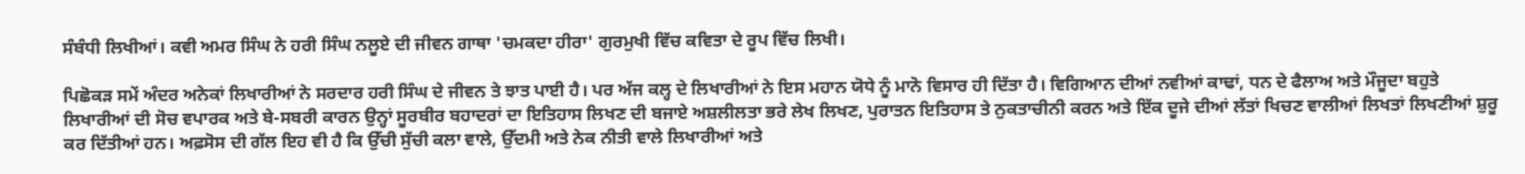ਸੰਬੰਧੀ ਲਿਖੀਆਂ। ਕਵੀ ਅਮਰ ਸਿੰਘ ਨੇ ਹਰੀ ਸਿੰਘ ਨਲੂਏ ਦੀ ਜੀਵਨ ਗਾਥਾ 'ਚਮਕਦਾ ਹੀਰਾ' ਗੁਰਮੁਖੀ ਵਿੱਚ ਕਵਿਤਾ ਦੇ ਰੂਪ ਵਿੱਚ ਲਿਖੀ।

ਪਿਛੋਕੜ ਸਮੇਂ ਅੰਦਰ ਅਨੇਕਾਂ ਲਿਖਾਰੀਆਂ ਨੇ ਸਰਦਾਰ ਹਰੀ ਸਿੰਘ ਦੇ ਜੀਵਨ ਤੇ ਝਾਤ ਪਾਈ ਹੈ। ਪਰ ਅੱਜ ਕਲ੍ਹ ਦੇ ਲਿਖਾਰੀਆਂ ਨੇ ਇਸ ਮਹਾਨ ਯੋਧੇ ਨੂੰ ਮਾਨੋ ਵਿਸਾਰ ਹੀ ਦਿੱਤਾ ਹੈ। ਵਿਗਿਆਨ ਦੀਆਂ ਨਵੀਆਂ ਕਾਢਾਂ, ਧਨ ਦੇ ਫੈਲਾਅ ਅਤੇ ਮੌਜੂਦਾ ਬਹੁਤੇ ਲਿਖਾਰੀਆਂ ਦੀ ਸੋਚ ਵਪਾਰਕ ਅਤੇ ਬੇ-ਸਬਰੀ ਕਾਰਨ ਉਨ੍ਹਾਂ ਸੂਰਬੀਰ ਬਹਾਦਰਾਂ ਦਾ ਇਤਿਹਾਸ ਲਿਖਣ ਦੀ ਬਜਾਏ ਅਸ਼ਲੀਲਤਾ ਭਰੇ ਲੇਖ ਲਿਖਣ, ਪੁਰਾਤਨ ਇਤਿਹਾਸ ਤੇ ਨੁਕਤਾਚੀਨੀ ਕਰਨ ਅਤੇ ਇੱਕ ਦੂਜੇ ਦੀਆਂ ਲੱਤਾਂ ਖਿਚਣ ਵਾਲੀਆਂ ਲਿਖਤਾਂ ਲਿਖਣੀਆਂ ਸ਼ੁਰੂ ਕਰ ਦਿੱਤੀਆਂ ਹਨ। ਅਫ਼ਸੋਸ ਦੀ ਗੱਲ ਇਹ ਵੀ ਹੈ ਕਿ ਉੱਚੀ ਸੁੱਚੀ ਕਲਾ ਵਾਲੇ, ਉੱਦਮੀ ਅਤੇ ਨੇਕ ਨੀਤੀ ਵਾਲੇ ਲਿਖਾਰੀਆਂ ਅਤੇ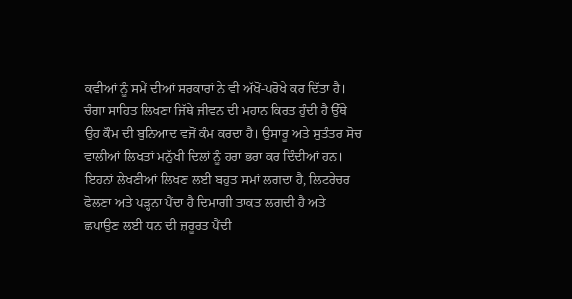ਕਵੀਆਂ ਨੂੰ ਸਮੇਂ ਦੀਆਂ ਸਰਕਾਰਾਂ ਨੇ ਵੀ ਅੱਖੋਂ-ਪਰੋਖੇ ਕਰ ਦਿੱਤਾ ਹੈ। ਚੰਗਾ ਸਾਹਿਤ ਲਿਖਣਾ ਜਿੱਥੇ ਜੀਵਨ ਦੀ ਮਹਾਨ ਕਿਰਤ ਹੁੰਦੀ ਹੈ ਉੱਥੇ ਉਹ ਕੌਮ ਦੀ ਬੁਨਿਆਦ ਵਜੋਂ ਕੰਮ ਕਰਦਾ ਹੈ। ਉਸਾਰੂ ਅਤੇ ਸੁਤੰਤਰ ਸੋਚ ਵਾਲੀਆਂ ਲਿਖਤਾਂ ਮਨੁੱਖੀ ਦਿਲਾਂ ਨੂੰ ਹਰਾ ਭਰਾ ਕਰ ਦਿੰਦੀਆਂ ਹਨ। ਇਹਨਾਂ ਲੇਖਣੀਆਂ ਲਿਖਣ ਲਈ ਬਹੁਤ ਸਮਾਂ ਲਗਦਾ ਹੈ, ਲਿਟਰੇਚਰ ਫੋਲਣਾ ਅਤੇ ਪੜ੍ਹਨਾ ਪੈਂਦਾ ਹੈ ਦਿਮਾਗੀ ਤਾਕਤ ਲਗਦੀ ਹੈ ਅਤੇ ਛਪਾਉਣ ਲਈ ਧਨ ਦੀ ਜ਼ਰੂਰਤ ਪੈਂਦੀ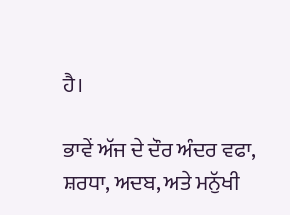ਹੈ।

ਭਾਵੇਂ ਅੱਜ ਦੇ ਦੌਰ ਅੰਦਰ ਵਫਾ, ਸ਼ਰਧਾ, ਅਦਬ, ਅਤੇ ਮਨੁੱਖੀ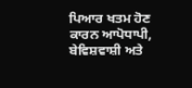ਪਿਆਰ ਖਤਮ ਹੋਣ ਕਾਰਨ ਆਪੋਧਾਪੀ, ਬੇਵਿਸ਼ਵਾਸ਼ੀ ਅਤੇ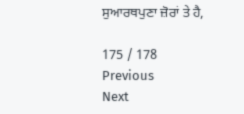ਸੁਆਰਥਪੁਣਾ ਜ਼ੋਰਾਂ ਤੇ ਹੈ,

175 / 178
Previous
Next